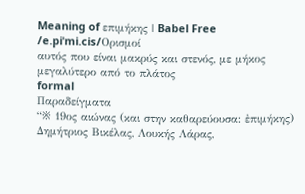Meaning of επιμήκης | Babel Free
/e.piˈmi.cis/Ορισμοί
αυτός που είναι μακρύς και στενός, με μήκος μεγαλύτερο από το πλάτος
formal
Παραδείγματα
“※ 19ος αιώνας (και στην καθαρεύουσα: ἐπιμήκης) Δημήτριος Βικέλας, Λουκής Λάρας,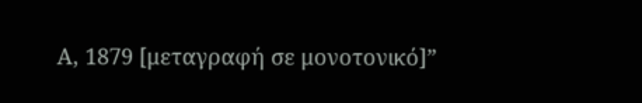Α, 1879 [μεταγραφή σε μονοτονικό]”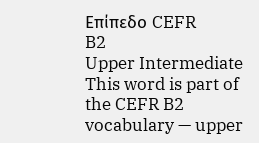Επίπεδο CEFR
B2
Upper Intermediate
This word is part of the CEFR B2 vocabulary — upper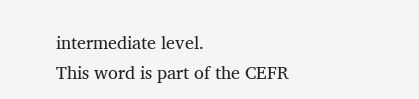intermediate level.
This word is part of the CEFR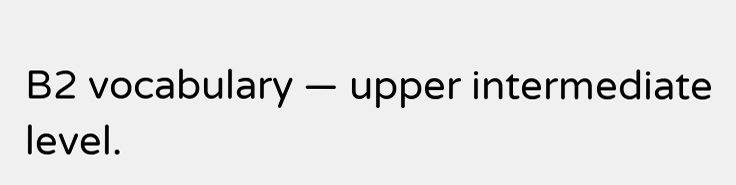B2 vocabulary — upper intermediate level.